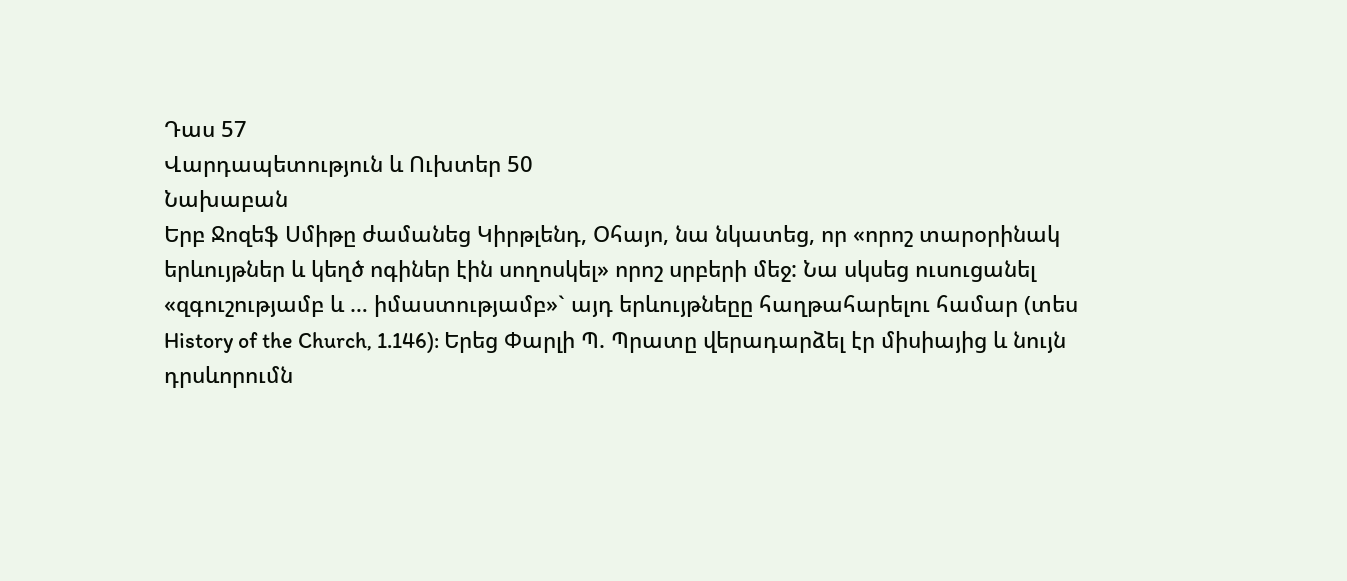Դաս 57
Վարդապետություն և Ուխտեր 50
Նախաբան
Երբ Ջոզեֆ Սմիթը ժամանեց Կիրթլենդ, Օհայո, նա նկատեց, որ «որոշ տարօրինակ երևույթներ և կեղծ ոգիներ էին սողոսկել» որոշ սրբերի մեջ: Նա սկսեց ուսուցանել «զգուշությամբ և … իմաստությամբ»` այդ երևույթնեըը հաղթահարելու համար (տես History of the Church, 1.146): Երեց Փարլի Պ. Պրատը վերադարձել էր միսիայից և նույն դրսևորումն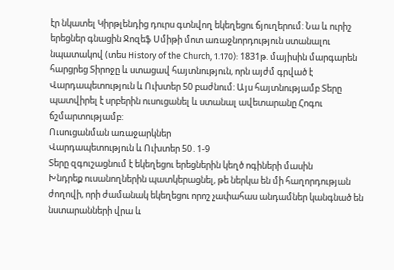էր նկատել Կիրթլենդից դուրս գտնվող եկեղեցու ճյուղերում: Նա և ուրիշ երեցներ գնացին Ջոզեֆ Սմիթի մոտ առաջնորդություն ստանալու նպատակով (տես History of the Church, 1.170): 1831թ. մայիսին մարգարեն հարցրեց Տիրոջը և ստացավ հայտնություն, որն այժմ գրված է Վարդապետություն և Ուխտեր 50 բաժնում: Այս հայտնությամբ Տերը պատվիրել է սրբերին ուսուցանել և ստանալ ավետարանը Հոգու ճշմարտությամբ:
Ուսուցանման առաջարկներ
Վարդապետություն և Ուխտեր 50․1-9
Տերը զգուշացնում է եկեղեցու երեցներին կեղծ ոգիների մասին
Խնդրեք ուսանողներին պատկերացնել, թե ներկա են մի հաղորդության ժողովի, որի ժամանակ եկեղեցու որոշ չափահաս անդամներ կանգնած են նստարանների վրա և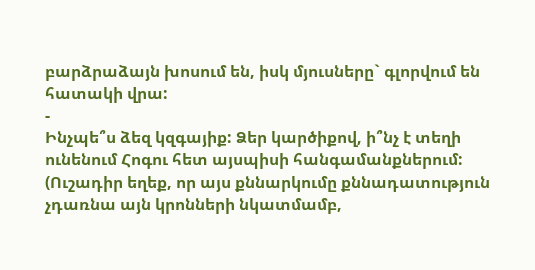բարձրաձայն խոսում են, իսկ մյուսները` գլորվում են հատակի վրա:
-
Ինչպե՞ս ձեզ կզգայիք: Ձեր կարծիքով, ի՞նչ է տեղի ունենում Հոգու հետ այսպիսի հանգամանքներում: (Ուշադիր եղեք, որ այս քննարկումը քննադատություն չդառնա այն կրոնների նկատմամբ,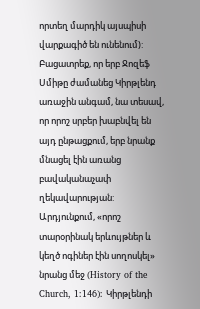որտեղ մարդիկ այսպիսի վարքագիծ են ունենում):
Բացատրեք, որ երբ Ջոզեֆ Սմիթը ժամանեց Կիրթլենդ առաջին անգամ, նա տեսավ, որ որոշ սրբեր խաբնվել են այդ ընթացքում, երբ նրանք մնացել էին առանց բավականաչափ ղեկավարության: Արդյունքում, «որոշ տարօրինակ երևույթներ և կեղծ ոգիներ էին սողոսկել» նրանց մեջ (History of the Church, 1:146): Կիրթլենդի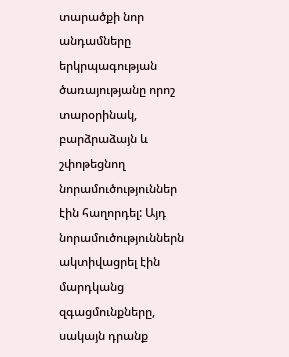տարածքի նոր անդամները երկրպագության ծառայությանը որոշ տարօրինակ, բարձրաձայն և շփոթեցնող նորամուծություններ էին հաղորդել: Այդ նորամուծություններն ակտիվացրել էին մարդկանց զգացմունքները, սակայն դրանք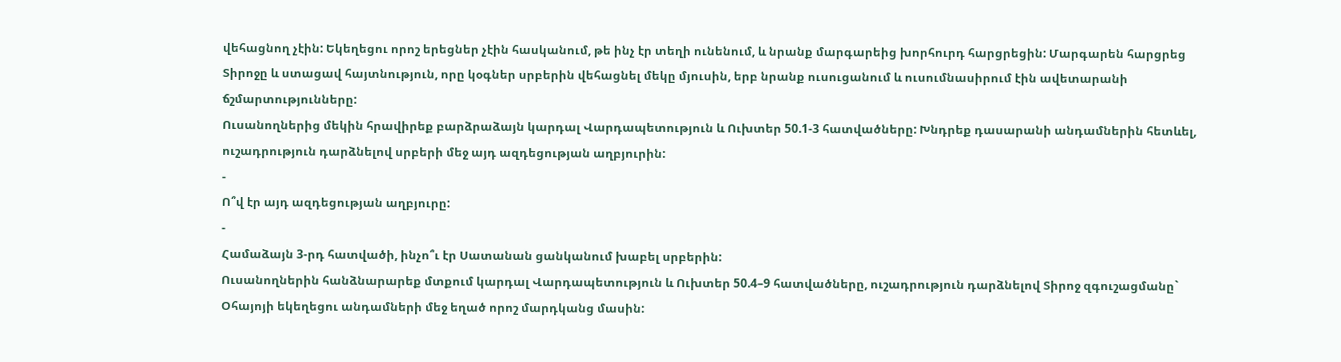վեհացնող չէին: Եկեղեցու որոշ երեցներ չէին հասկանում, թե ինչ էր տեղի ունենում, և նրանք մարգարեից խորհուրդ հարցրեցին: Մարգարեն հարցրեց Տիրոջը և ստացավ հայտնություն, որը կօգներ սրբերին վեհացնել մեկը մյուսին, երբ նրանք ուսուցանում և ուսումնասիրում էին ավետարանի ճշմարտությունները:
Ուսանողներից մեկին հրավիրեք բարձրաձայն կարդալ Վարդապետություն և Ուխտեր 50.1-3 հատվածները: Խնդրեք դասարանի անդամներին հետևել, ուշադրություն դարձնելով սրբերի մեջ այդ ազդեցության աղբյուրին:
-
Ո՞վ էր այդ ազդեցության աղբյուրը:
-
Համաձայն 3-րդ հատվածի, ինչո՞ւ էր Սատանան ցանկանում խաբել սրբերին:
Ուսանողներին հանձնարարեք մտքում կարդալ Վարդապետություն և Ուխտեր 50.4–9 հատվածները, ուշադրություն դարձնելով Տիրոջ զգուշացմանը` Օհայոյի եկեղեցու անդամների մեջ եղած որոշ մարդկանց մասին: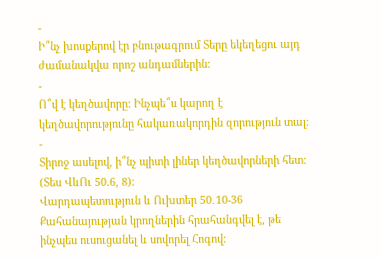-
Ի՞նչ խոսքերով էր բնութագրում Տերը եկեղեցու այդ ժամանակվա որոշ անդամներին:
-
Ո՞վ է կեղծավորը: Ինչպե՞ս կարող է կեղծավորությունը հակառակորդին զորություն տալ:
-
Տիրոջ ասելով, ի՞նչ պիտի լիներ կեղծավորների հետ: (Տես ՎևՈւ 50.6, 8):
Վարդապետություն և Ուխտեր 50․10-36
Քահանայության կրողներին հրահանգվել է, թե ինչպես ուսուցանել և սովորել Հոգով: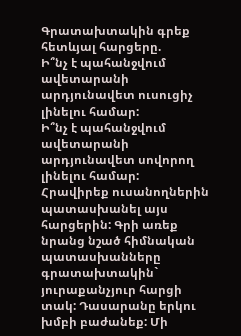Գրատախտակին գրեք հետևյալ հարցերը.
Ի՞նչ է պահանջվում ավետարանի արդյունավետ ուսուցիչ լինելու համար:
Ի՞նչ է պահանջվում ավետարանի արդյունավետ սովորող լինելու համար:
Հրավիրեք ուսանողներին պատասխանել այս հարցերին: Գրի առեք նրանց նշած հիմնական պատասխանները գրատախտակին` յուրաքանչյուր հարցի տակ: Դասարանը երկու խմբի բաժանեք: Մի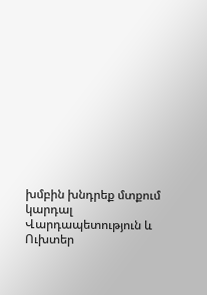խմբին խնդրեք մտքում կարդալ Վարդապետություն և Ուխտեր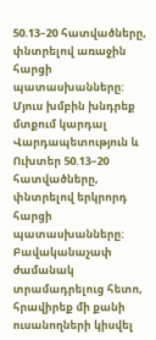50.13–20 հատվածները, փնտրելով առաջին հարցի պատասխանները: Մյուս խմբին խնդրեք մտքում կարդալ Վարդապետություն և Ուխտեր 50.13–20 հատվածները, փնտրելով երկրորդ հարցի պատասխանները: Բավականաչափ ժամանակ տրամադրելուց հետո, հրավիրեք մի քանի ուսանողների կիսվել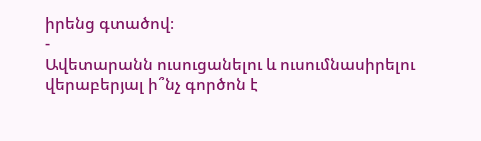իրենց գտածով։
-
Ավետարանն ուսուցանելու և ուսումնասիրելու վերաբերյալ ի՞նչ գործոն է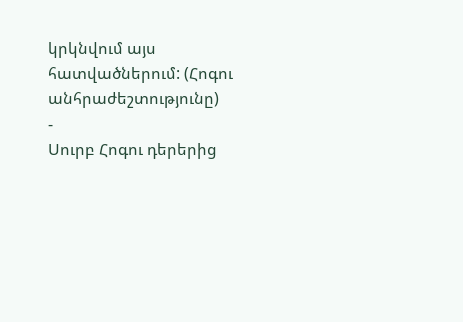կրկնվում այս հատվածներում: (Հոգու անհրաժեշտությունը)
-
Սուրբ Հոգու դերերից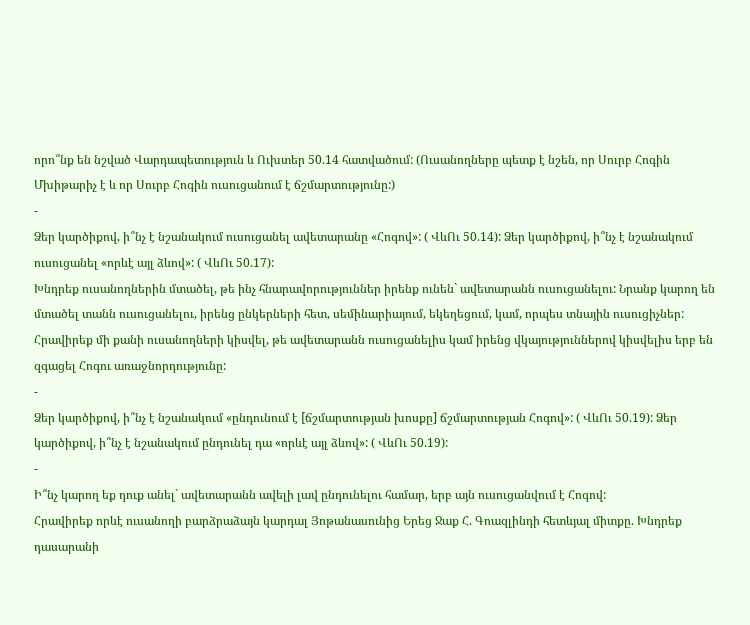որո՞նք են նշված Վարդապետություն և Ուխտեր 50.14 հատվածում: (Ուսանողները պետք է նշեն, որ Սուրբ Հոգին Մխիթարիչ է և որ Սուրբ Հոգին ուսուցանում է ճշմարտությունը:)
-
Ձեր կարծիքով, ի՞նչ է նշանակում ուսուցանել ավետարանը «Հոգով»: ( ՎևՈւ 50.14): Ձեր կարծիքով, ի՞նչ է նշանակում ուսուցանել «որևէ այլ ձևով»: ( ՎևՈւ 50.17):
Խնդրեք ուսանողներին մտածել, թե ինչ հնարավորություններ իրենք ունեն` ավետարանն ուսուցանելու: Նրանք կարող են մտածել տանն ուսուցանելու, իրենց ընկերների հետ, սեմինարիայում, եկեղեցում, կամ, որպես տնային ուսուցիչներ: Հրավիրեք մի քանի ուսանողների կիսվել, թե ավետարանն ուսուցանելիս կամ իրենց վկայություններով կիսվելիս երբ են զգացել Հոգու առաջնորդությունը:
-
Ձեր կարծիքով, ի՞նչ է նշանակում «ընդունում է [ճշմարտության խոսքը] ճշմարտության Հոգով»: ( ՎևՈւ 50.19): Ձեր կարծիքով, ի՞նչ է նշանակում ընդունել դա «որևէ այլ ձևով»: ( ՎևՈւ 50.19):
-
Ի՞նչ կարող եք դուք անել` ավետարանն ավելի լավ ընդունելու համար, երբ այն ուսուցանվում է Հոգով:
Հրավիրեք որևէ ուսանողի բարձրաձայն կարդալ Յոթանասունից Երեց Ջաք Հ. Գոազլինդի հետևյալ միտքը. Խնդրեք դասարանի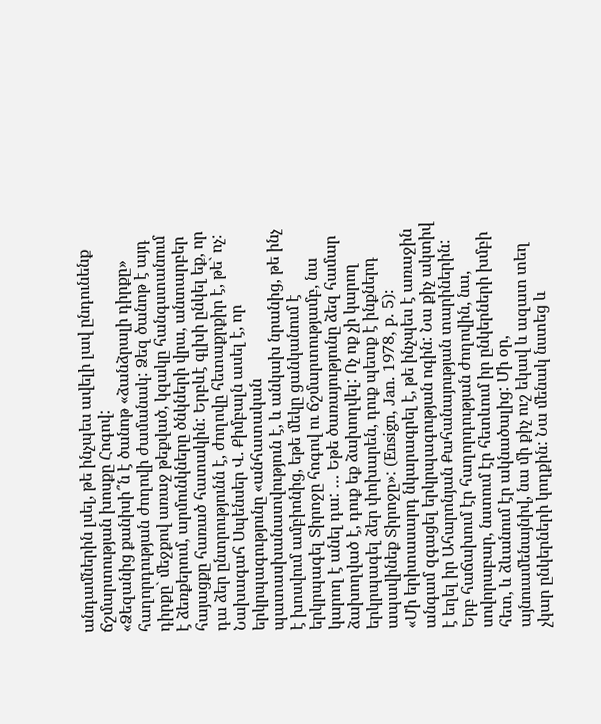անդամներին լսել, թե ինչպես ավելի լավ ընդունենք ճշմարտության խոսքը Հոգով:
«Ձեզանից քանիսի՞ն է ծանոթ «ձանձրալի դիրքը» հաղորդության ժողովի ժամանակ: Ձեզ ծանոթ է այդ դիրքը` մեջքով առաջ թեքված, կզակը հանգստանում է ձեռքերում, արմունկները ծնկների վրա, անտարբեր հայացքը հառած հատակին: Երբևէ գլխի ընկել եք, որ դա ձեր ընտրությունն է, ժողովը հետաքրքիր է, թե` ոչ:
Նախագահ Սպենսեր Վ. Քիմբալն ասել է, որ երկրպագությունը «անհատական պատասխանատվություն է, և անկախ նրանից, թե ինչ է խոսվում ամբիոնից, եթե մեկը ցանկանում է երկրպագել Տիրոջը հոգով ու ճշմարտությամբ, նա կարող է անել դա: … Եթե ծառայությունը ձեզ համար ձախողված է, դուք եք ձախողվել: Ոչ ոք չի կարող երկրպագել ձեր փոխարեն, դուք պետք է ինքներդ ապավինեք Տիրոջը»: (Ensign, Jan. 1978, p. 5):
«Մի երիտասարդ նկարագրել է, թե ինչպես է առաջին անգամ զգացել երկրպագության ոգին: Նա քիչ ակտիվ է եղել իր Ահարոնյան Քահանայության տարիներին: Երբ հաճախում էր հաղորդության ժողովին, նա, սովորաբար, նստում էր հետևում իր ընկերների խմբի հետ, և ձևանում էր ակնածալից: Մի օր, այնուամենայնիվ, նա մի քիչ ուշ եկավ և ազատ տեղ չկար ընկերների կողքին: Նա մենակ նստեց և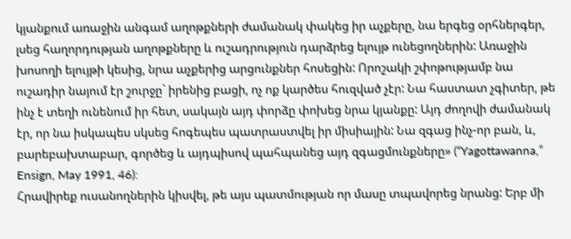կյանքում առաջին անգամ աղոթքների ժամանակ փակեց իր աչքերը, նա երգեց օրհներգեր, լսեց հաղորդության աղոթքները և ուշադրություն դարձրեց ելույթ ունեցողներին: Առաջին խոսողի ելույթի կեսից, նրա աչքերից արցունքներ հոսեցին: Որոշակի շփոթությամբ նա ուշադիր նայում էր շուրջը` իրենից բացի, ոչ ոք կարծես հուզված չէր: Նա հաստատ չգիտեր, թե ինչ է տեղի ունենում իր հետ, սակայն այդ փորձը փոխեց նրա կյանքը: Այդ ժողովի ժամանակ էր, որ նա իսկապես սկսեց հոգեպես պատրաստվել իր միսիային: Նա զգաց ինչ-որ բան, և, բարեբախտաբար, գործեց և այդպիսով պահպանեց այդ զգացմունքները» (“Yagottawanna,” Ensign, May 1991, 46):
Հրավիրեք ուսանողներին կիսվել, թե այս պատմության որ մասը տպավորեց նրանց: Երբ մի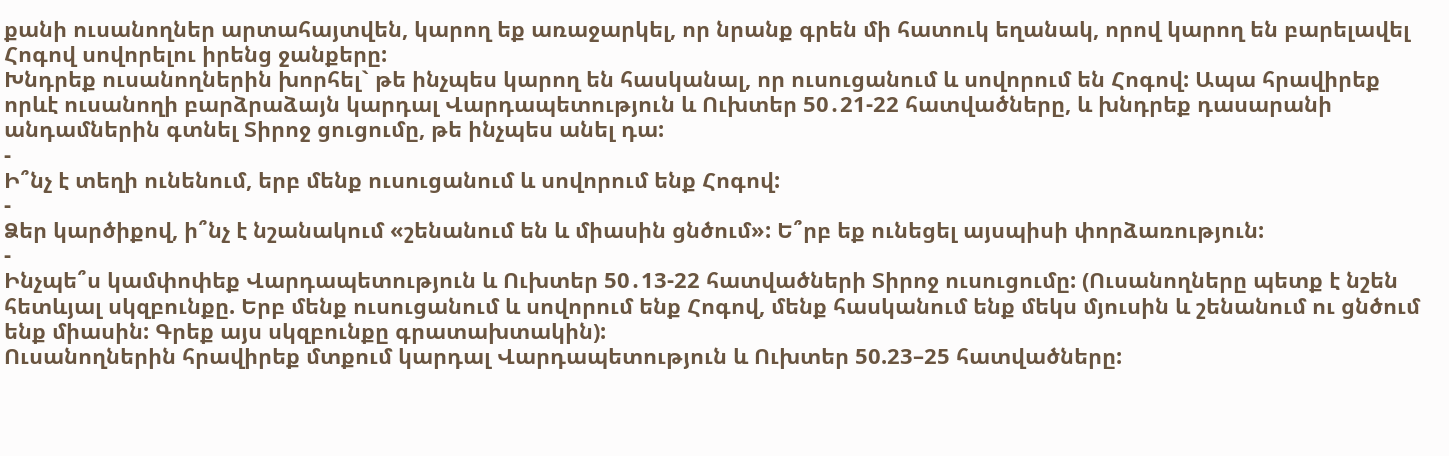քանի ուսանողներ արտահայտվեն, կարող եք առաջարկել, որ նրանք գրեն մի հատուկ եղանակ, որով կարող են բարելավել Հոգով սովորելու իրենց ջանքերը:
Խնդրեք ուսանողներին խորհել` թե ինչպես կարող են հասկանալ, որ ուսուցանում և սովորում են Հոգով: Ապա հրավիրեք որևէ ուսանողի բարձրաձայն կարդալ Վարդապետություն և Ուխտեր 50․21-22 հատվածները, և խնդրեք դասարանի անդամներին գտնել Տիրոջ ցուցումը, թե ինչպես անել դա:
-
Ի՞նչ է տեղի ունենում, երբ մենք ուսուցանում և սովորում ենք Հոգով:
-
Ձեր կարծիքով, ի՞նչ է նշանակում «շենանում են և միասին ցնծում»: Ե՞րբ եք ունեցել այսպիսի փորձառություն:
-
Ինչպե՞ս կամփոփեք Վարդապետություն և Ուխտեր 50․13-22 հատվածների Տիրոջ ուսուցումը: (Ուսանողները պետք է նշեն հետևյալ սկզբունքը. Երբ մենք ուսուցանում և սովորում ենք Հոգով, մենք հասկանում ենք մեկս մյուսին և շենանում ու ցնծում ենք միասին: Գրեք այս սկզբունքը գրատախտակին):
Ուսանողներին հրավիրեք մտքում կարդալ Վարդապետություն և Ուխտեր 50.23–25 հատվածները: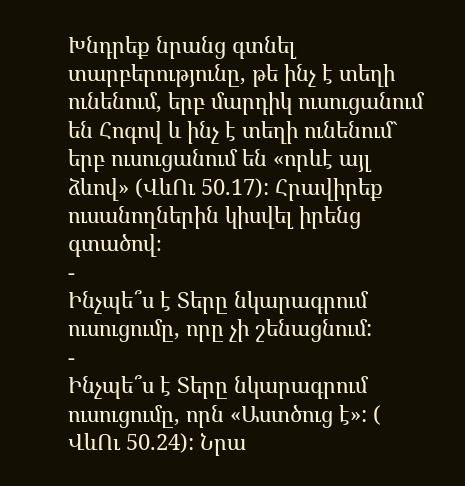Խնդրեք նրանց գտնել տարբերությունը, թե ինչ է տեղի ունենում, երբ մարդիկ ուսուցանում են Հոգով և ինչ է տեղի ունենում` երբ ուսուցանում են «որևէ այլ ձևով» (ՎևՈւ 50.17): Հրավիրեք ուսանողներին կիսվել իրենց գտածով։
-
Ինչպե՞ս է Տերը նկարագրում ուսուցումը, որը չի շենացնում:
-
Ինչպե՞ս է Տերը նկարագրում ուսուցումը, որն «Աստծուց է»: ( ՎևՈւ 50.24): Նրա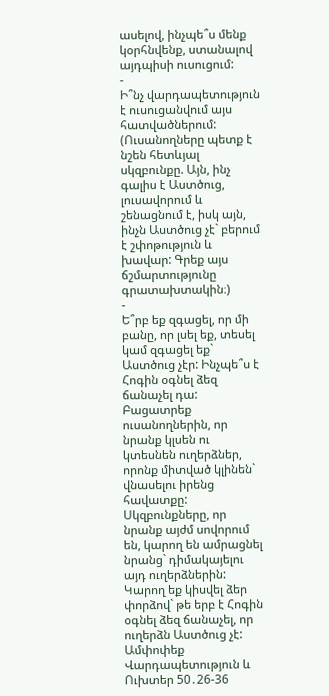ասելով, ինչպե՞ս մենք կօրհնվենք, ստանալով այդպիսի ուսուցում:
-
Ի՞նչ վարդապետություն է ուսուցանվում այս հատվածներում: (Ուսանողները պետք է նշեն հետևյալ սկզբունքը. Այն, ինչ գալիս է Աստծուց, լուսավորում և շենացնում է, իսկ այն, ինչն Աստծուց չէ` բերում է շփոթություն և խավար: Գրեք այս ճշմարտությունը գրատախտակին։)
-
Ե՞րբ եք զգացել, որ մի բանը, որ լսել եք, տեսել կամ զգացել եք` Աստծուց չէր: Ինչպե՞ս է Հոգին օգնել ձեզ ճանաչել դա:
Բացատրեք ուսանողներին, որ նրանք կլսեն ու կտեսնեն ուղերձներ, որոնք միտված կլինեն` վնասելու իրենց հավատքը: Սկզբունքները, որ նրանք այժմ սովորում են, կարող են ամրացնել նրանց` դիմակայելու այդ ուղերձներին: Կարող եք կիսվել ձեր փորձով` թե երբ է Հոգին օգնել ձեզ ճանաչել, որ ուղերձն Աստծուց չէ:
Ամփոփեք Վարդապետություն և Ուխտեր 50․26-36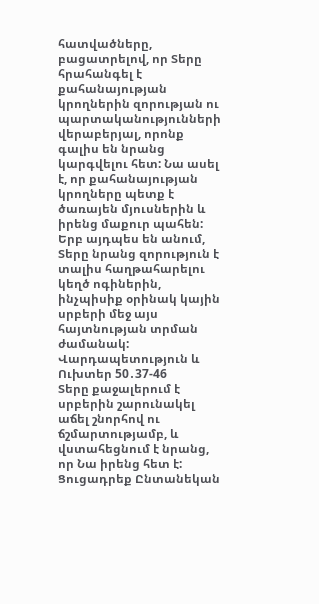հատվածները, բացատրելով, որ Տերը հրահանգել է քահանայության կրողներին զորության ու պարտականությունների վերաբերյալ, որոնք գալիս են նրանց կարգվելու հետ: Նա ասել է, որ քահանայության կրողները պետք է ծառայեն մյուսներին և իրենց մաքուր պահեն: Երբ այդպես են անում, Տերը նրանց զորություն է տալիս հաղթահարելու կեղծ ոգիներին, ինչպիսիք օրինակ կային սրբերի մեջ այս հայտնության տրման ժամանակ:
Վարդապետություն և Ուխտեր 50․37-46
Տերը քաջալերում է սրբերին շարունակել աճել շնորհով ու ճշմարտությամբ, և վստահեցնում է նրանց, որ Նա իրենց հետ է:
Ցուցադրեք Ընտանեկան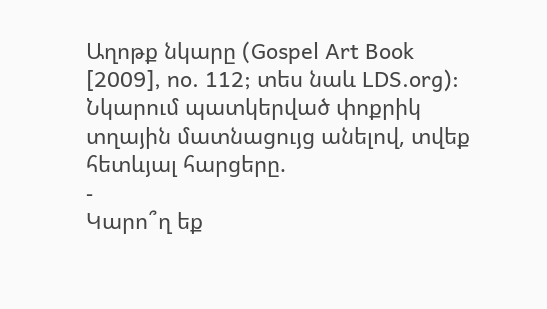Աղոթք նկարը (Gospel Art Book [2009], no. 112; տես նաև LDS.org): Նկարում պատկերված փոքրիկ տղային մատնացույց անելով, տվեք հետևյալ հարցերը.
-
Կարո՞ղ եք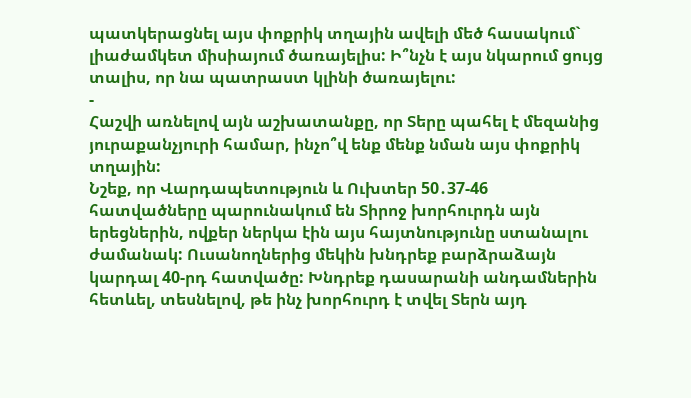պատկերացնել այս փոքրիկ տղային ավելի մեծ հասակում` լիաժամկետ միսիայում ծառայելիս: Ի՞նչն է այս նկարում ցույց տալիս, որ նա պատրաստ կլինի ծառայելու:
-
Հաշվի առնելով այն աշխատանքը, որ Տերը պահել է մեզանից յուրաքանչյուրի համար, ինչո՞վ ենք մենք նման այս փոքրիկ տղային:
Նշեք, որ Վարդապետություն և Ուխտեր 50․37-46 հատվածները պարունակում են Տիրոջ խորհուրդն այն երեցներին, ովքեր ներկա էին այս հայտնությունը ստանալու ժամանակ: Ուսանողներից մեկին խնդրեք բարձրաձայն կարդալ 40-րդ հատվածը: Խնդրեք դասարանի անդամներին հետևել, տեսնելով, թե ինչ խորհուրդ է տվել Տերն այդ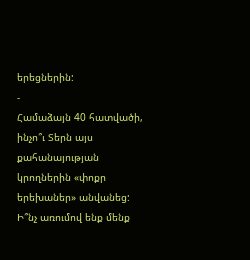երեցներին:
-
Համաձայն 40 հատվածի, ինչո՞ւ Տերն այս քահանայության կրողներին «փոքր երեխաներ» անվանեց: Ի՞նչ առումով ենք մենք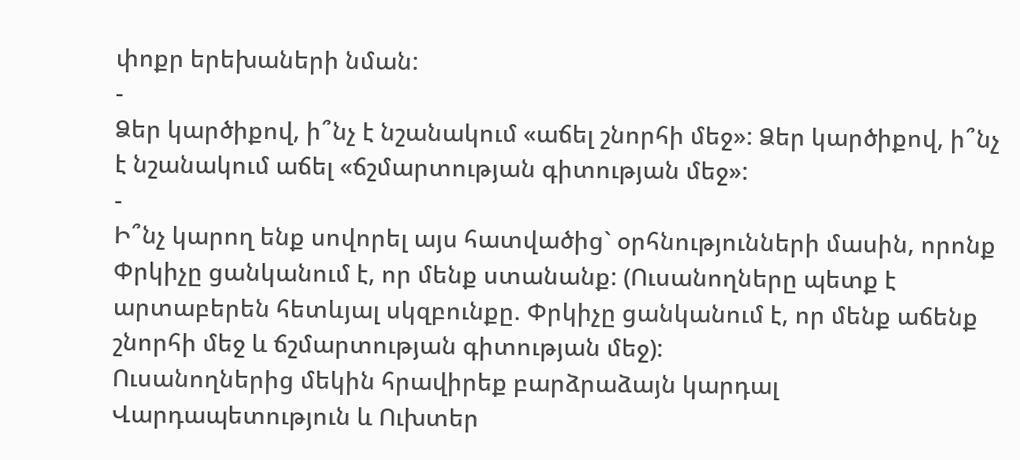փոքր երեխաների նման:
-
Ձեր կարծիքով, ի՞նչ է նշանակում «աճել շնորհի մեջ»: Ձեր կարծիքով, ի՞նչ է նշանակում աճել «ճշմարտության գիտության մեջ»:
-
Ի՞նչ կարող ենք սովորել այս հատվածից` օրհնությունների մասին, որոնք Փրկիչը ցանկանում է, որ մենք ստանանք: (Ուսանողները պետք է արտաբերեն հետևյալ սկզբունքը. Փրկիչը ցանկանում է, որ մենք աճենք շնորհի մեջ և ճշմարտության գիտության մեջ):
Ուսանողներից մեկին հրավիրեք բարձրաձայն կարդալ Վարդապետություն և Ուխտեր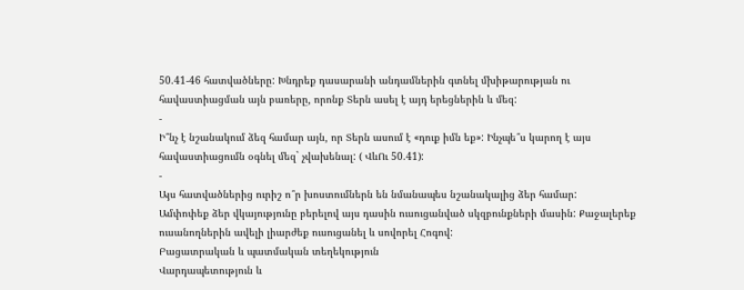50.41-46 հատվածները: Խնդրեք դասարանի անդամներին գտնել մխիթարության ու հավաստիացման այն բառերը, որոնք Տերն ասել է այդ երեցներին և մեզ:
-
Ի՞նչ է նշանակում ձեզ համար այն, որ Տերն ասում է «դուք իմն եք»: Ինչպե՞ս կարող է այս հավաստիացումն օգնել մեզ` չվախենալ: ( ՎևՈւ 50.41):
-
Այս հատվածներից ուրիշ ո՞ր խոստումներն են նմանապես նշանակալից ձեր համար:
Ամփոփեք ձեր վկայությունը բերելով այս դասին ուսուցանված սկզբունքների մասին: Քաջալերեք ուսանողներին ավելի լիարժեք ուսուցանել և սովորել Հոգով:
Բացատրական և պատմական տեղեկություն
Վարդապետություն և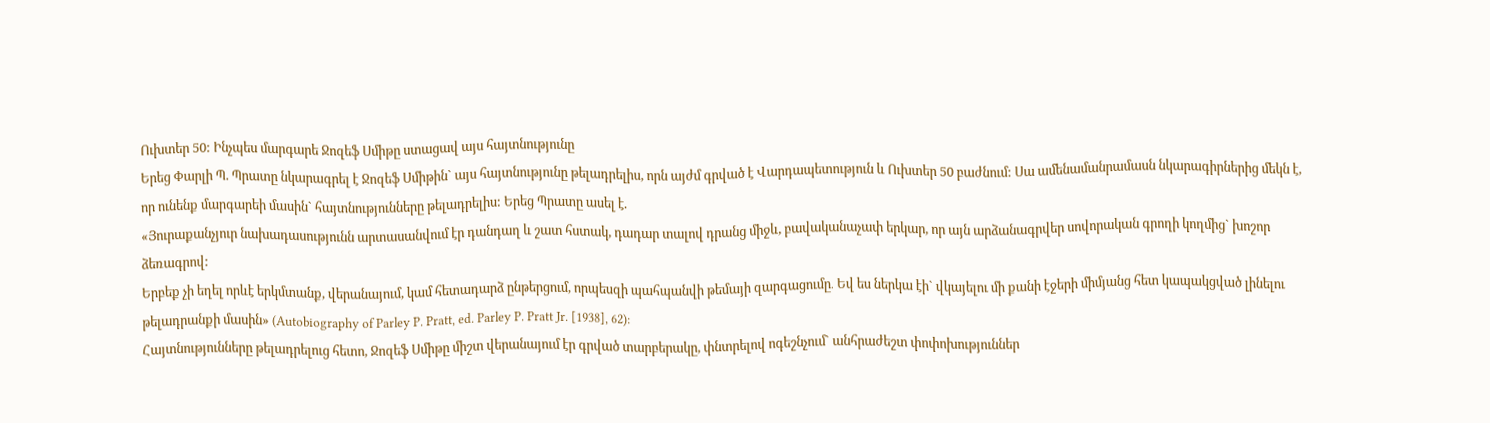Ուխտեր 50: Ինչպես մարգարե Ջոզեֆ Սմիթը ստացավ այս հայտնությունը
Երեց Փարլի Պ. Պրատը նկարագրել է Ջոզեֆ Սմիթին` այս հայտնությունը թելադրելիս, որն այժմ գրված է Վարդապետություն և Ուխտեր 50 բաժնում: Սա ամենամանրամասն նկարագիրներից մեկն է, որ ունենք մարգարեի մասին` հայտնությունները թելադրելիս: Երեց Պրատը ասել է.
«Յուրաքանչյուր նախադասությունն արտասանվում էր դանդաղ և շատ հստակ, դադար տալով դրանց միջև, բավականաչափ երկար, որ այն արձանագրվեր սովորական գրողի կողմից` խոշոր ձեռագրով:
Երբեք չի եղել որևէ երկմտանք, վերանայում, կամ հետադարձ ընթերցում, որպեսզի պահպանվի թեմայի զարգացումը․ Եվ ես ներկա էի` վկայելու մի քանի էջերի միմյանց հետ կապակցված լինելու թելադրանքի մասին» (Autobiography of Parley P. Pratt, ed. Parley P. Pratt Jr. [1938], 62):
Հայտնությունները թելադրելուց հետո, Ջոզեֆ Սմիթը միշտ վերանայում էր գրված տարբերակը, փնտրելով ոգեշնչում` անհրաժեշտ փոփոխություններ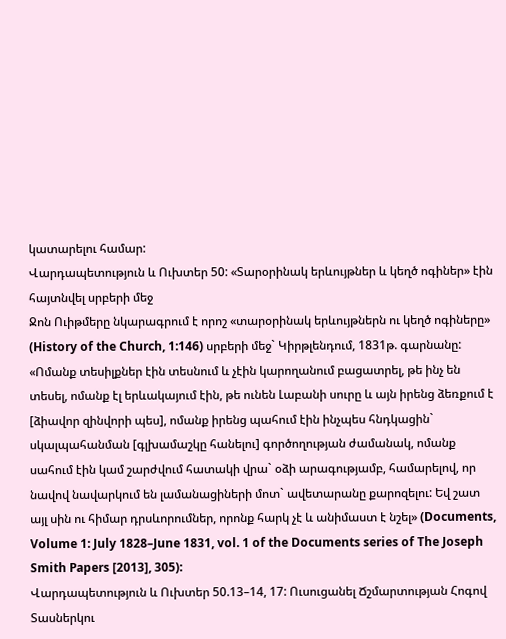կատարելու համար:
Վարդապետություն և Ուխտեր 50: «Տարօրինակ երևույթներ և կեղծ ոգիներ» էին հայտնվել սրբերի մեջ
Ջոն Ուիթմերը նկարագրում է որոշ «տարօրինակ երևույթներն ու կեղծ ոգիները» (History of the Church, 1:146) սրբերի մեջ` Կիրթլենդում, 1831թ. գարնանը:
«Ոմանք տեսիլքներ էին տեսնում և չէին կարողանում բացատրել, թե ինչ են տեսել, ոմանք էլ երևակայում էին, թե ունեն Լաբանի սուրը և այն իրենց ձեռքում է [ձիավոր զինվորի պես], ոմանք իրենց պահում էին ինչպես հնդկացին` սկալպահանման [գլխամաշկը հանելու] գործողության ժամանակ, ոմանք սահում էին կամ շարժվում հատակի վրա` օձի արագությամբ, համարելով, որ նավով նավարկում են լամանացիների մոտ` ավետարանը քարոզելու: Եվ շատ այլ սին ու հիմար դրսևորումներ, որոնք հարկ չէ և անիմաստ է նշել» (Documents, Volume 1: July 1828–June 1831, vol. 1 of the Documents series of The Joseph Smith Papers [2013], 305):
Վարդապետություն և Ուխտեր 50.13–14, 17: Ուսուցանել Ճշմարտության Հոգով
Տասներկու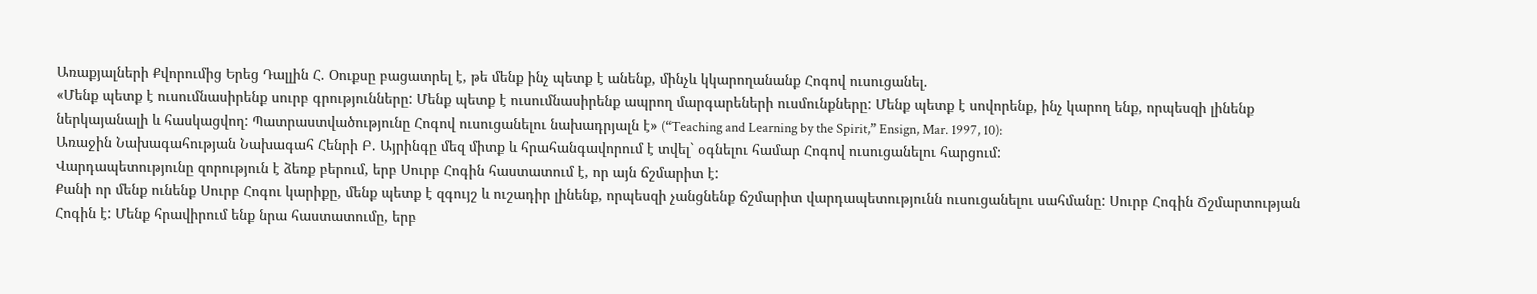Առաքյալների Քվորումից Երեց Դալլին Հ. Օուքսը բացատրել է, թե մենք ինչ պետք է անենք, մինչև կկարողանանք Հոգով ուսուցանել.
«Մենք պետք է ուսումնասիրենք սուրբ գրությունները: Մենք պետք է ուսումնասիրենք ապրող մարգարեների ուսմունքները: Մենք պետք է սովորենք, ինչ կարող ենք, որպեսզի լինենք ներկայանալի և հասկացվող: Պատրաստվածությունը Հոգով ուսուցանելու նախադրյալն է» (“Teaching and Learning by the Spirit,” Ensign, Mar. 1997, 10):
Առաջին Նախագահության Նախագահ Հենրի Բ. Այրինգը մեզ միտք և հրահանգավորում է տվել` օգնելու համար Հոգով ուսուցանելու հարցում:
Վարդապետությունը զորություն է ձեռք բերում, երբ Սուրբ Հոգին հաստատում է, որ այն ճշմարիտ է:
Քանի որ մենք ունենք Սուրբ Հոգու կարիքը, մենք պետք է զգույշ և ուշադիր լինենք, որպեսզի չանցնենք ճշմարիտ վարդապետությունն ուսուցանելու սահմանը: Սուրբ Հոգին Ճշմարտության Հոգին է: Մենք հրավիրում ենք նրա հաստատումը, երբ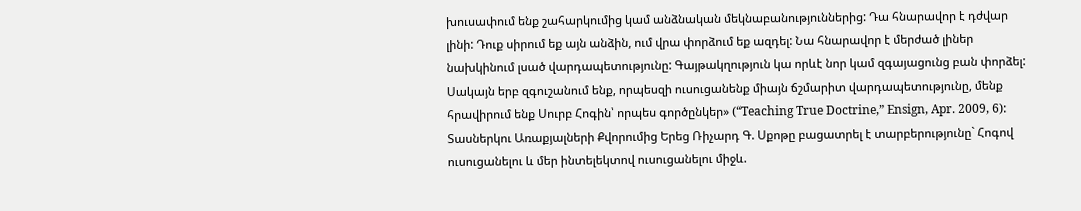խուսափում ենք շահարկումից կամ անձնական մեկնաբանություններից: Դա հնարավոր է դժվար լինի: Դուք սիրում եք այն անձին, ում վրա փորձում եք ազդել: Նա հնարավոր է մերժած լիներ նախկինում լսած վարդապետությունը: Գայթակղություն կա որևէ նոր կամ զգայացունց բան փորձել: Սակայն երբ զգուշանում ենք, որպեսզի ուսուցանենք միայն ճշմարիտ վարդապետությունը, մենք հրավիրում ենք Սուրբ Հոգին՝ որպես գործընկեր» (“Teaching True Doctrine,” Ensign, Apr. 2009, 6):
Տասներկու Առաքյալների Քվորումից Երեց Ռիչարդ Գ. Սքոթը բացատրել է տարբերությունը` Հոգով ուսուցանելու և մեր ինտելեկտով ուսուցանելու միջև.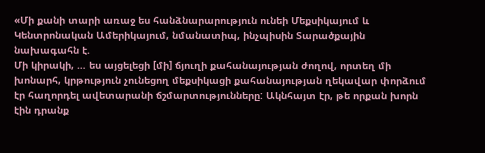«Մի քանի տարի առաջ ես հանձնարարություն ունեի Մեքսիկայում և Կենտրոնական Ամերիկայում, նմանատիպ, ինչպիսին Տարածքային նախագահն է.
Մի կիրակի, … ես այցելեցի [մի] ճյուղի քահանայության ժողով, որտեղ մի խոնարհ, կրթություն չունեցող մեքսիկացի քահանայության ղեկավար փորձում էր հաղորդել ավետարանի ճշմարտությունները: Ակնհայտ էր, թե որքան խորն էին դրանք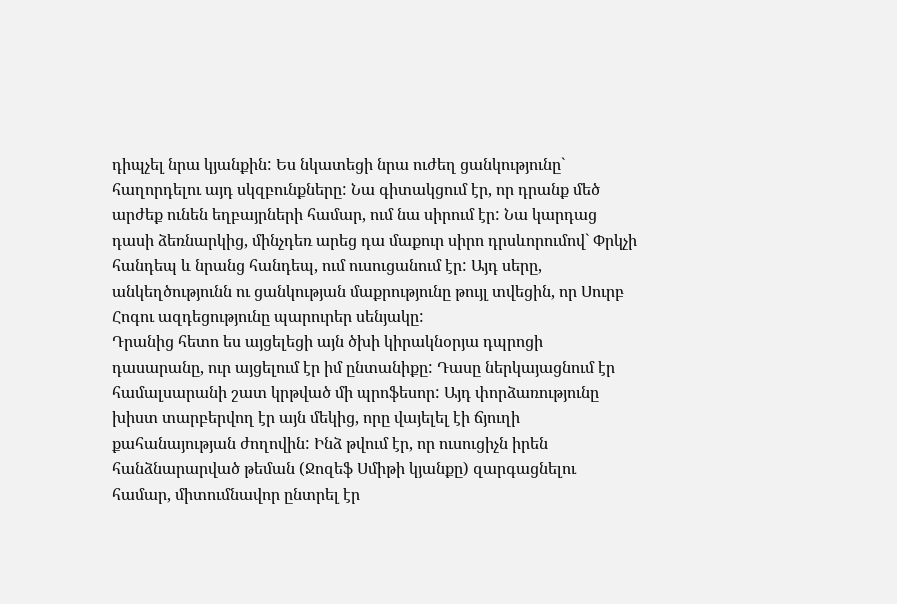դիպչել նրա կյանքին: Ես նկատեցի նրա ուժեղ ցանկությունը` հաղորդելու այդ սկզբունքները: Նա գիտակցում էր, որ դրանք մեծ արժեք ունեն եղբայրների համար, ում նա սիրում էր: Նա կարդաց դասի ձեռնարկից, մինչդեռ արեց դա մաքուր սիրո դրսևորումով` Փրկչի հանդեպ և նրանց հանդեպ, ում ուսուցանում էր: Այդ սերը, անկեղծությունն ու ցանկության մաքրությունը թույլ տվեցին, որ Սուրբ Հոգու ազդեցությունը պարուրեր սենյակը:
Դրանից հետո ես այցելեցի այն ծխի կիրակնօրյա դպրոցի դասարանը, ուր այցելում էր իմ ընտանիքը: Դասը ներկայացնում էր համալսարանի շատ կրթված մի պրոֆեսոր: Այդ փորձառությունը խիստ տարբերվող էր այն մեկից, որը վայելել էի ճյուղի քահանայության ժողովին: Ինձ թվում էր, որ ուսուցիչն իրեն հանձնարարված թեման (Ջոզեֆ Սմիթի կյանքը) զարգացնելու համար, միտումնավոր ընտրել էր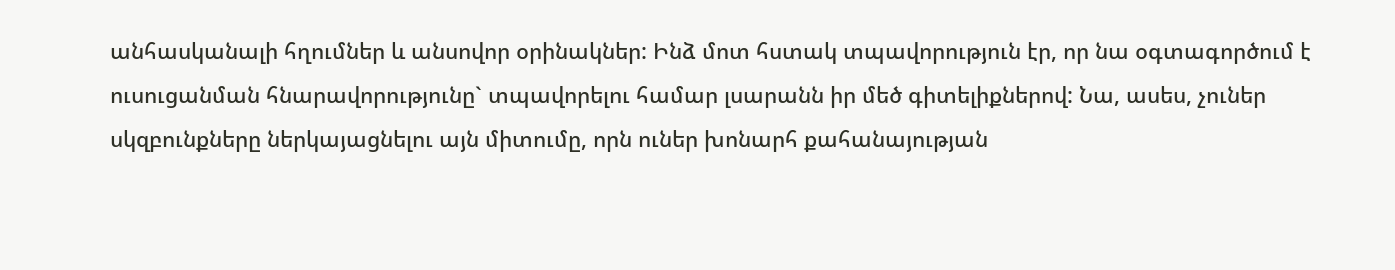անհասկանալի հղումներ և անսովոր օրինակներ: Ինձ մոտ հստակ տպավորություն էր, որ նա օգտագործում է ուսուցանման հնարավորությունը` տպավորելու համար լսարանն իր մեծ գիտելիքներով: Նա, ասես, չուներ սկզբունքները ներկայացնելու այն միտումը, որն ուներ խոնարհ քահանայության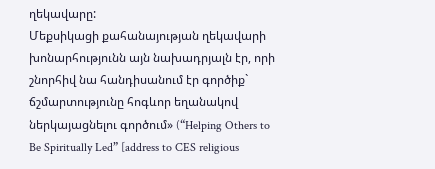ղեկավարը:
Մեքսիկացի քահանայության ղեկավարի խոնարհությունն այն նախադրյալն էր, որի շնորհիվ նա հանդիսանում էր գործիք` ճշմարտությունը հոգևոր եղանակով ներկայացնելու գործում» (“Helping Others to Be Spiritually Led” [address to CES religious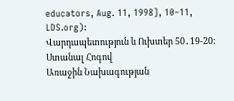educators, Aug. 11, 1998], 10–11, LDS.org):
Վարդապետություն և Ուխտեր 50․19-20: Ստանալ Հոգով
Առաջին Նախագության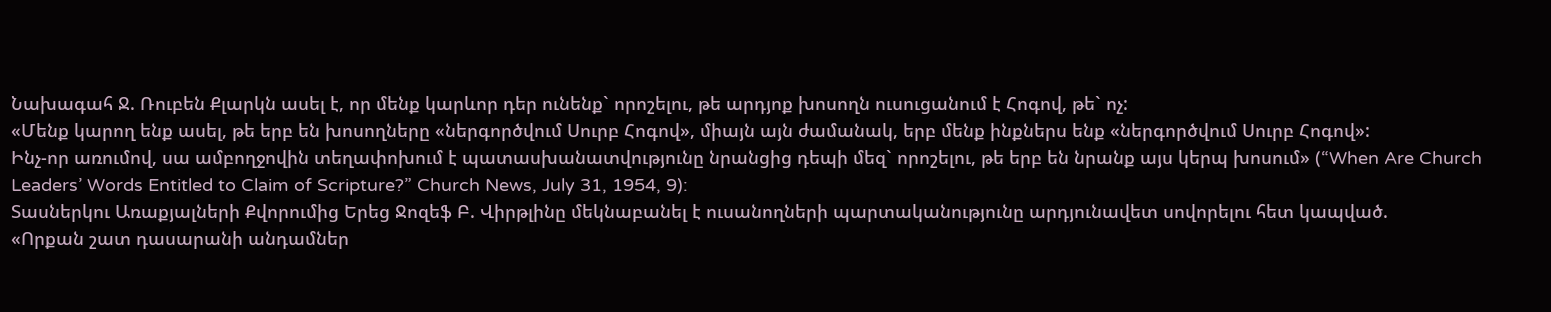Նախագահ Ջ. Ռուբեն Քլարկն ասել է, որ մենք կարևոր դեր ունենք` որոշելու, թե արդյոք խոսողն ուսուցանում է Հոգով, թե` ոչ:
«Մենք կարող ենք ասել, թե երբ են խոսողները «ներգործվում Սուրբ Հոգով», միայն այն ժամանակ, երբ մենք ինքներս ենք «ներգործվում Սուրբ Հոգով»:
Ինչ-որ առումով, սա ամբողջովին տեղափոխում է պատասխանատվությունը նրանցից դեպի մեզ` որոշելու, թե երբ են նրանք այս կերպ խոսում» (“When Are Church Leaders’ Words Entitled to Claim of Scripture?” Church News, July 31, 1954, 9):
Տասներկու Առաքյալների Քվորումից Երեց Ջոզեֆ Բ. Վիրթլինը մեկնաբանել է ուսանողների պարտականությունը արդյունավետ սովորելու հետ կապված.
«Որքան շատ դասարանի անդամներ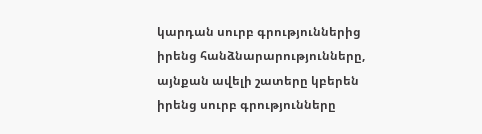կարդան սուրբ գրություններից իրենց հանձնարարությունները, այնքան ավելի շատերը կբերեն իրենց սուրբ գրությունները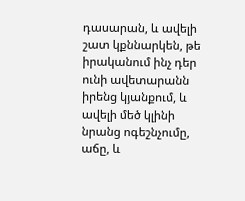դասարան, և ավելի շատ կքննարկեն, թե իրականում ինչ դեր ունի ավետարանն իրենց կյանքում, և ավելի մեծ կլինի նրանց ոգեշնչումը, աճը, և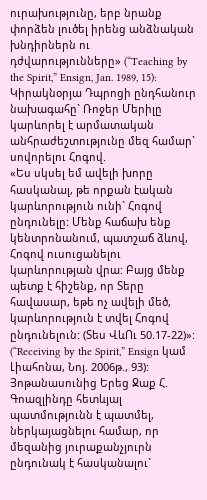ուրախությունը, երբ նրանք փորձեն լուծել իրենց անձնական խնդիրներն ու դժվարությունները» (“Teaching by the Spirit,” Ensign, Jan. 1989, 15):
Կիրակնօրյա Դպրոցի ընդհանուր նախագահը` Ռոջեր Մերիլը կարևորել է արմատական անհրաժեշտությունը մեզ համար` սովորելու Հոգով.
«Ես սկսել եմ ավելի խորը հասկանալ, թե որքան էական կարևորություն ունի` Հոգով ընդունելը: Մենք հաճախ ենք կենտրոնանում, պատշաճ ձևով, Հոգով ուսուցանելու կարևորության վրա: Բայց մենք պետք է հիշենք, որ Տերը հավասար, եթե ոչ ավելի մեծ, կարևորություն է տվել Հոգով ընդունելուն: (Տես ՎևՈւ 50.17-22)»: (“Receiving by the Spirit,” Ensign կամ Լիահոնա, Նոյ. 2006թ., 93):
Յոթանասունից Երեց Ջաք Հ. Գոազլինդը հետևյալ պատմությունն է պատմել, ներկայացնելու համար, որ մեզանից յուրաքանչյուրն ընդունակ է հասկանալու`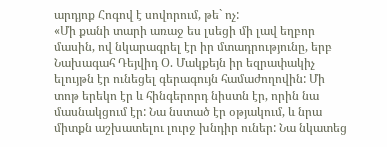արդյոք Հոգով է սովորում, թե` ոչ:
«Մի քանի տարի առաջ ես լսեցի մի լավ եղբոր մասին, ով նկարագրել էր իր մտադրությունը, երբ Նախագահ Դեյվիդ Օ. Մակքեյն իր եզրափակիչ ելույթն էր ունեցել գերագույն համաժողովին: Մի տոթ երեկո էր և հինգերորդ նիստն էր, որին նա մասնակցում էր: Նա նստած էր օթյակում, և նրա միտքն աշխատելու լուրջ խնդիր ուներ: Նա նկատեց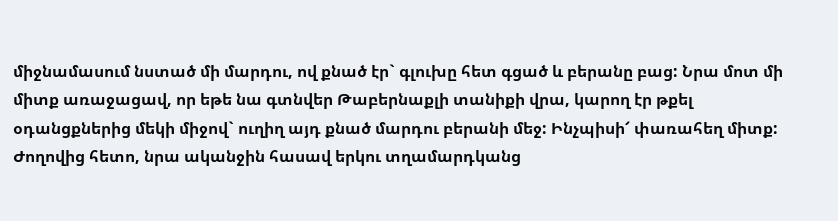միջնամասում նստած մի մարդու, ով քնած էր` գլուխը հետ գցած և բերանը բաց: Նրա մոտ մի միտք առաջացավ, որ եթե նա գտնվեր Թաբերնաքլի տանիքի վրա, կարող էր թքել օդանցքներից մեկի միջով` ուղիղ այդ քնած մարդու բերանի մեջ: Ինչպիսի՜ փառահեղ միտք: Ժողովից հետո, նրա ականջին հասավ երկու տղամարդկանց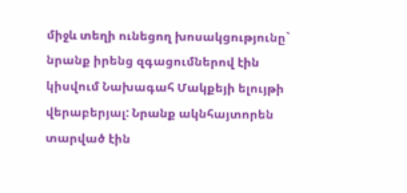միջև տեղի ունեցող խոսակցությունը` նրանք իրենց զգացումներով էին կիսվում Նախագահ Մակքեյի ելույթի վերաբերյալ: Նրանք ակնհայտորեն տարված էին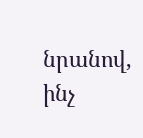նրանով, ինչ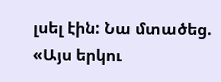լսել էին: Նա մտածեց. «Այս երկու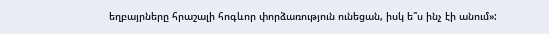եղբայրները հրաշալի հոգևոր փորձառություն ունեցան, իսկ ե՞ս ինչ էի անում»: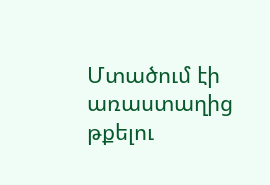Մտածում էի առաստաղից թքելու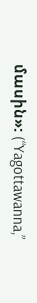մասին»: (“Yagottawanna,”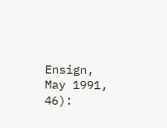Ensign, May 1991, 46):